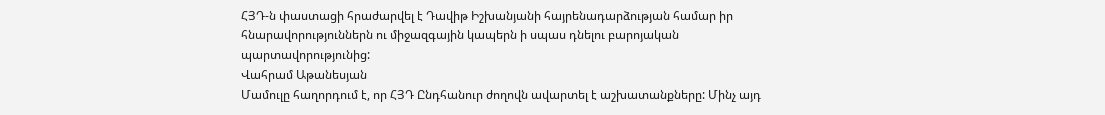ՀՅԴ‑ն փաստացի հրաժարվել է Դավիթ Իշխանյանի հայրենադարձության համար իր հնարավորություններն ու միջազգային կապերն ի սպաս դնելու բարոյական պարտավորությունից:
Վահրամ Աթանեսյան
Մամուլը հաղորդում է, որ ՀՅԴ Ընդհանուր ժողովն ավարտել է աշխատանքները: Մինչ այդ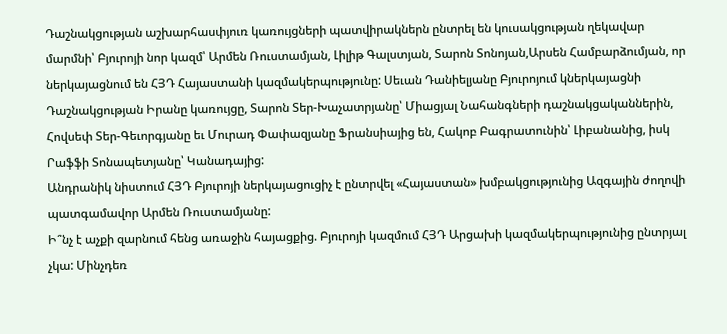Դաշնակցության աշխարհասփյուռ կառույցների պատվիրակներն ընտրել են կուսակցության ղեկավար մարմնի՝ Բյուրոյի նոր կազմ՝ Արմեն Ռուստամյան, Լիլիթ Գալստյան, Տարոն Տոնոյան,Արսեն Համբարձումյան, որ ներկայացնում են ՀՅԴ Հայաստանի կազմակերպությունը: Սեւան Դանիելյանը Բյուրոյում կներկայացնի Դաշնակցության Իրանը կառույցը, Տարոն Տեր-Խաչատրյանը՝ Միացյալ Նահանգների դաշնակցականներին, Հովսեփ Տեր-Գեւորգյանը եւ Մուրադ Փափազյանը Ֆրանսիայից են, Հակոբ Բագրատունին՝ Լիբանանից, իսկ Րաֆֆի Տոնապետյանը՝ Կանադայից:
Անդրանիկ նիստում ՀՅԴ Բյուրոյի ներկայացուցիչ է ընտրվել «Հայաստան» խմբակցությունից Ազգային ժողովի պատգամավոր Արմեն Ռուստամյանը:
Ի՞նչ է աչքի զարնում հենց առաջին հայացքից. Բյուրոյի կազմում ՀՅԴ Արցախի կազմակերպությունից ընտրյալ չկա: Մինչդեռ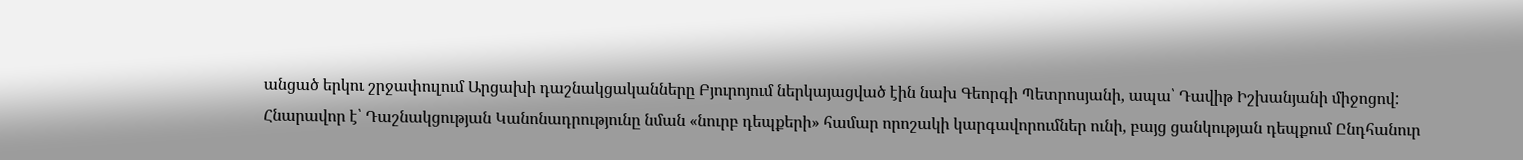անցած երկու շրջափուլում Արցախի դաշնակցականները Բյուրոյում ներկայացված էին նախ Գեորգի Պետրոսյանի, ապա՝ Դավիթ Իշխանյանի միջոցով:
Հնարավոր է՝ Դաշնակցության Կանոնադրությունը նման «նուրբ դեպքերի» համար որոշակի կարգավորումներ ունի, բայց ցանկության դեպքում Ընդհանուր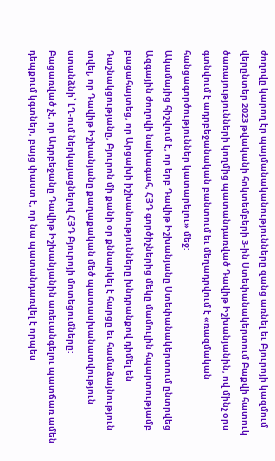ժողովը կարող էր պայմանականությունները զանց առնել եւ Բյուրոյի կազմում վերընտեր 2023 թվականի հոկտեմբերի 3‑ին Ստեփանակերտում Բաքվի հատուկ ծառայությունների կողմից պատանդառված Դավիթ Իշխանյանին, ով մինչ օրս գտնվում է ադրբեջանական բանտում եւ մեղադրվում է «ռազմական հանցագործություններ կատարելու» մեջ:
Ակամայից հիշվում է, որ երբ Դավիթ Իշխանյանը Ստեփանակերտում ընտրվեց Ազգային ժողովի նախագահ, ՀՅԴ գործիչներից մեկը մամուլին հպարտությամբ բացահայտեց, որ Արցախի իշխանությունները խնդրանքով դիմել են Դաշնակցությանը, Բյուրոն մի քանի օր քննարկել է հարցը եւ համաձայնություն տվել, որ Դավիթ Իշխանյանը քաղաքական մեծ պատասխանատվություն ստանձնի՝ ԼՂ-ում ներկայացնելով ՀՅԴ Բյուրոյի մոտեցումները:
Բացառված չէ, որ Ադրբեջանը Դավիթ Իշխանյանին առեւանգելու պատճառ ամեն դեպքում կգտներ, բայց փաստ է, որ նա պատանդառվել է որպես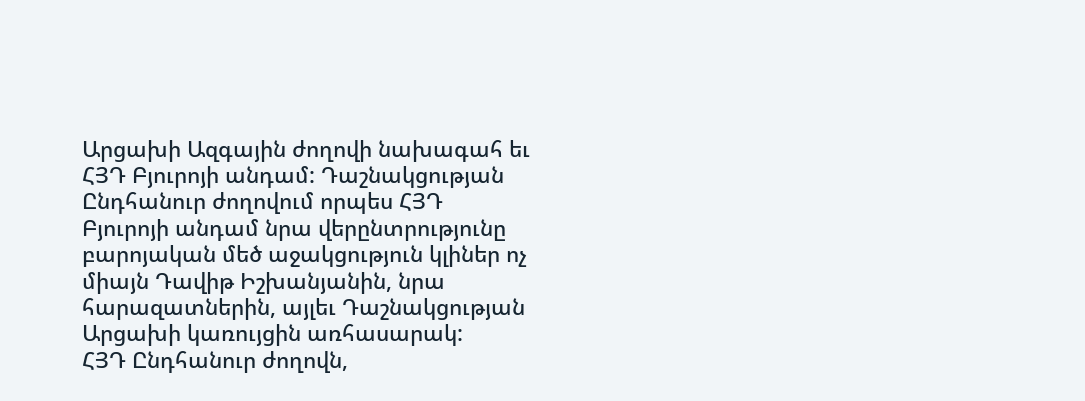Արցախի Ազգային ժողովի նախագահ եւ ՀՅԴ Բյուրոյի անդամ: Դաշնակցության Ընդհանուր ժողովում որպես ՀՅԴ Բյուրոյի անդամ նրա վերընտրությունը բարոյական մեծ աջակցություն կլիներ ոչ միայն Դավիթ Իշխանյանին, նրա հարազատներին, այլեւ Դաշնակցության Արցախի կառույցին առհասարակ:
ՀՅԴ Ընդհանուր ժողովն,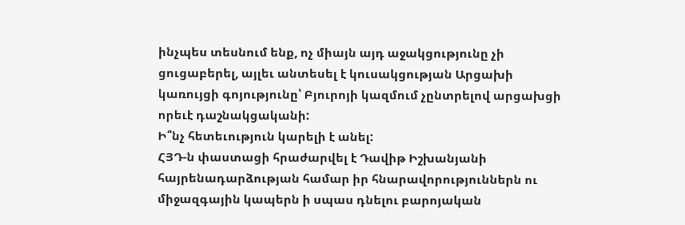ինչպես տեսնում ենք, ոչ միայն այդ աջակցությունը չի ցուցաբերել, այլեւ անտեսել է կուսակցության Արցախի կառույցի գոյությունը՝ Բյուրոյի կազմում չընտրելով արցախցի որեւէ դաշնակցականի:
Ի՞նչ հետեւություն կարելի է անել:
ՀՅԴ‑ն փաստացի հրաժարվել է Դավիթ Իշխանյանի հայրենադարձության համար իր հնարավորություններն ու միջազգային կապերն ի սպաս դնելու բարոյական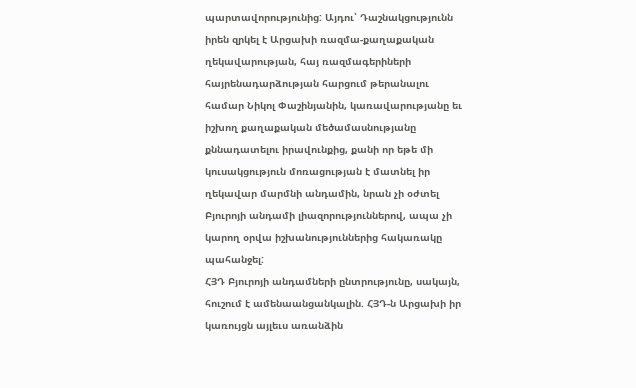պարտավորությունից: Այդու՝ Դաշնակցությունն իրեն զրկել է Արցախի ռազմա-քաղաքական ղեկավարության, հայ ռազմագերիների հայրենադարձության հարցում թերանալու համար Նիկոլ Փաշինյանին, կառավարությանը եւ իշխող քաղաքական մեծամասնությանը քննադատելու իրավունքից, քանի որ եթե մի կուսակցություն մոռացության է մատնել իր ղեկավար մարմնի անդամին, նրան չի օժտել Բյուրոյի անդամի լիազորություններով, ապա չի կարող օրվա իշխանություններից հակառակը պահանջել:
ՀՅԴ Բյուրոյի անդամների ընտրությունը, սակայն, հուշում է ամենաանցանկալին. ՀՅԴ‑ն Արցախի իր կառույցն այլեւս առանձին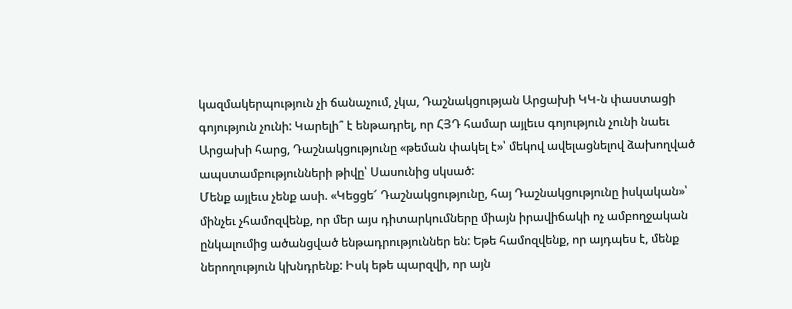կազմակերպություն չի ճանաչում, չկա, Դաշնակցության Արցախի ԿԿ‑ն փաստացի գոյություն չունի: Կարելի՞ է ենթադրել, որ ՀՅԴ համար այլեւս գոյություն չունի նաեւ Արցախի հարց, Դաշնակցությունը «թեման փակել է»՝ մեկով ավելացնելով ձախողված ապստամբությունների թիվը՝ Սասունից սկսած:
Մենք այլեւս չենք ասի. «Կեցցե՜ Դաշնակցությունը, հայ Դաշնակցությունը իսկական»՝ մինչեւ չհամոզվենք, որ մեր այս դիտարկումները միայն իրավիճակի ոչ ամբողջական ընկալումից ածանցված ենթադրություններ են: Եթե համոզվենք, որ այդպես է, մենք ներողություն կխնդրենք: Իսկ եթե պարզվի, որ այն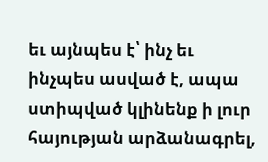եւ այնպես է՝ ինչ եւ ինչպես ասված է, ապա ստիպված կլինենք ի լուր հայության արձանագրել,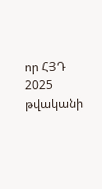որ ՀՅԴ 2025 թվականի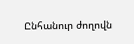Ընհանուր ժողովն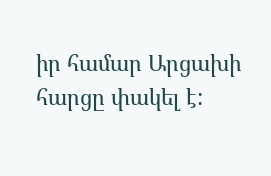իր համար Արցախի հարցը փակել է: